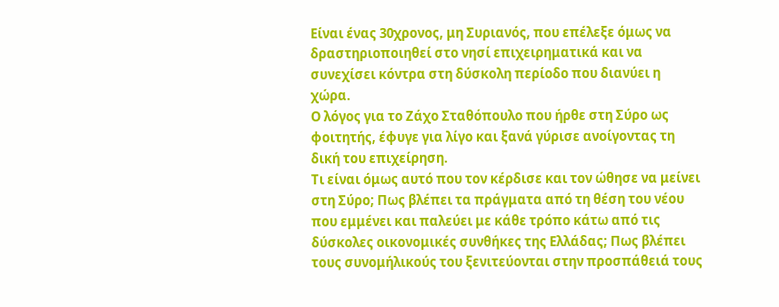Είναι ένας 30χρονος, μη Συριανός, που επέλεξε όμως να δραστηριοποιηθεί στο νησί επιχειρηματικά και να συνεχίσει κόντρα στη δύσκολη περίοδο που διανύει η χώρα.
Ο λόγος για το Ζάχο Σταθόπουλο που ήρθε στη Σύρο ως φοιτητής, έφυγε για λίγο και ξανά γύρισε ανοίγοντας τη δική του επιχείρηση.
Τι είναι όμως αυτό που τον κέρδισε και τον ώθησε να μείνει στη Σύρο; Πως βλέπει τα πράγματα από τη θέση του νέου που εμμένει και παλεύει με κάθε τρόπο κάτω από τις δύσκολες οικονομικές συνθήκες της Ελλάδας; Πως βλέπει τους συνομήλικούς του ξενιτεύονται στην προσπάθειά τους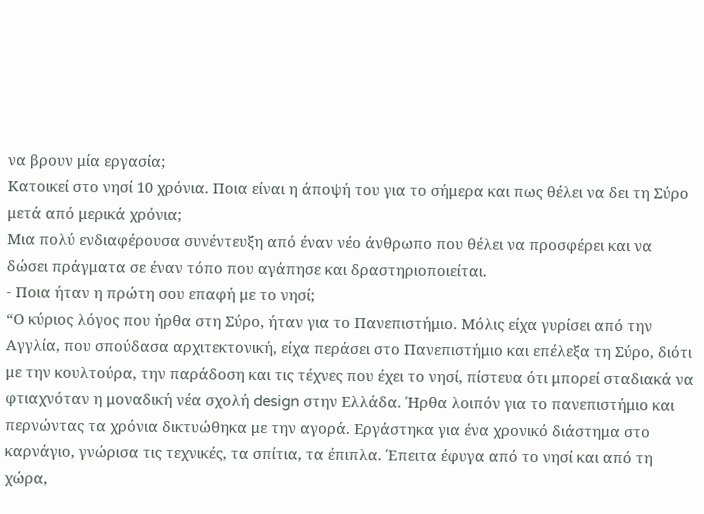να βρουν μία εργασία;
Κατοικεί στο νησί 10 χρόνια. Ποια είναι η άποψή του για το σήμερα και πως θέλει να δει τη Σύρο μετά από μερικά χρόνια;
Μια πολύ ενδιαφέρουσα συνέντευξη από έναν νέο άνθρωπο που θέλει να προσφέρει και να δώσει πράγματα σε έναν τόπο που αγάπησε και δραστηριοποιείται.
- Ποια ήταν η πρώτη σου επαφή με το νησί;
“Ο κύριος λόγος που ήρθα στη Σύρο, ήταν για το Πανεπιστήμιο. Μόλις είχα γυρίσει από την Αγγλία, που σπούδασα αρχιτεκτονική, είχα περάσει στο Πανεπιστήμιο και επέλεξα τη Σύρο, διότι με την κουλτούρα, την παράδοση και τις τέχνες που έχει το νησί, πίστευα ότι μπορεί σταδιακά να φτιαχνόταν η μοναδική νέα σχολή design στην Ελλάδα. Ήρθα λοιπόν για το πανεπιστήμιο και περνώντας τα χρόνια δικτυώθηκα με την αγορά. Εργάστηκα για ένα χρονικό διάστημα στο καρνάγιο, γνώρισα τις τεχνικές, τα σπίτια, τα έπιπλα. Έπειτα έφυγα από το νησί και από τη χώρα,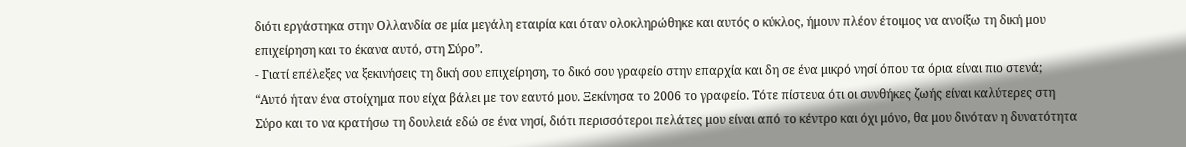διότι εργάστηκα στην Ολλανδία σε μία μεγάλη εταιρία και όταν ολοκληρώθηκε και αυτός ο κύκλος, ήμουν πλέον έτοιμος να ανοίξω τη δική μου επιχείρηση και το έκανα αυτό, στη Σύρο”.
- Γιατί επέλεξες να ξεκινήσεις τη δική σου επιχείρηση, το δικό σου γραφείο στην επαρχία και δη σε ένα μικρό νησί όπου τα όρια είναι πιο στενά;
“Αυτό ήταν ένα στοίχημα που είχα βάλει με τον εαυτό μου. Ξεκίνησα το 2006 το γραφείο. Τότε πίστευα ότι οι συνθήκες ζωής είναι καλύτερες στη Σύρο και το να κρατήσω τη δουλειά εδώ σε ένα νησί, διότι περισσότεροι πελάτες μου είναι από το κέντρο και όχι μόνο, θα μου δινόταν η δυνατότητα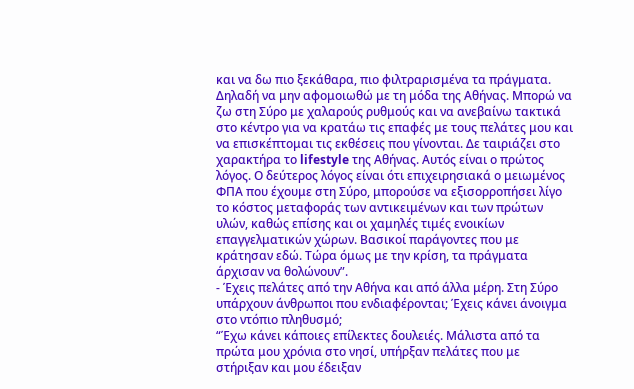και να δω πιο ξεκάθαρα, πιο φιλτραρισμένα τα πράγματα. Δηλαδή να μην αφομοιωθώ με τη μόδα της Αθήνας. Μπορώ να ζω στη Σύρο με χαλαρούς ρυθμούς και να ανεβαίνω τακτικά στο κέντρο για να κρατάω τις επαφές με τους πελάτες μου και να επισκέπτομαι τις εκθέσεις που γίνονται. Δε ταιριάζει στο χαρακτήρα το lifestyle της Αθήνας. Αυτός είναι ο πρώτος λόγος. Ο δεύτερος λόγος είναι ότι επιχειρησιακά ο μειωμένος ΦΠΑ που έχουμε στη Σύρο, μπορούσε να εξισορροπήσει λίγο το κόστος μεταφοράς των αντικειμένων και των πρώτων υλών, καθώς επίσης και οι χαμηλές τιμές ενοικίων επαγγελματικών χώρων. Βασικοί παράγοντες που με κράτησαν εδώ. Τώρα όμως με την κρίση, τα πράγματα άρχισαν να θολώνουν”.
- Έχεις πελάτες από την Αθήνα και από άλλα μέρη. Στη Σύρο υπάρχουν άνθρωποι που ενδιαφέρονται; Έχεις κάνει άνοιγμα στο ντόπιο πληθυσμό;
“Έχω κάνει κάποιες επίλεκτες δουλειές. Μάλιστα από τα πρώτα μου χρόνια στο νησί, υπήρξαν πελάτες που με στήριξαν και μου έδειξαν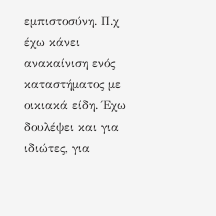εμπιστοσύνη. Π.χ έχω κάνει ανακαίνιση ενός καταστήματος με οικιακά είδη. Έχω δουλέψει και για ιδιώτες, για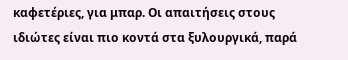καφετέριες, για μπαρ. Οι απαιτήσεις στους ιδιώτες είναι πιο κοντά στα ξυλουργικά, παρά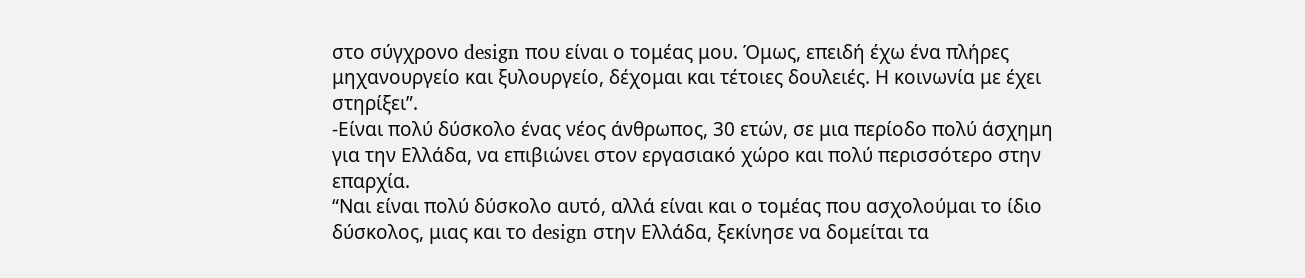στο σύγχρονο design που είναι ο τομέας μου. Όμως, επειδή έχω ένα πλήρες μηχανουργείο και ξυλουργείο, δέχομαι και τέτοιες δουλειές. Η κοινωνία με έχει στηρίξει”.
-Είναι πολύ δύσκολο ένας νέος άνθρωπος, 30 ετών, σε μια περίοδο πολύ άσχημη για την Ελλάδα, να επιβιώνει στον εργασιακό χώρο και πολύ περισσότερο στην επαρχία.
“Ναι είναι πολύ δύσκολο αυτό, αλλά είναι και ο τομέας που ασχολούμαι το ίδιο δύσκολος, μιας και το design στην Ελλάδα, ξεκίνησε να δομείται τα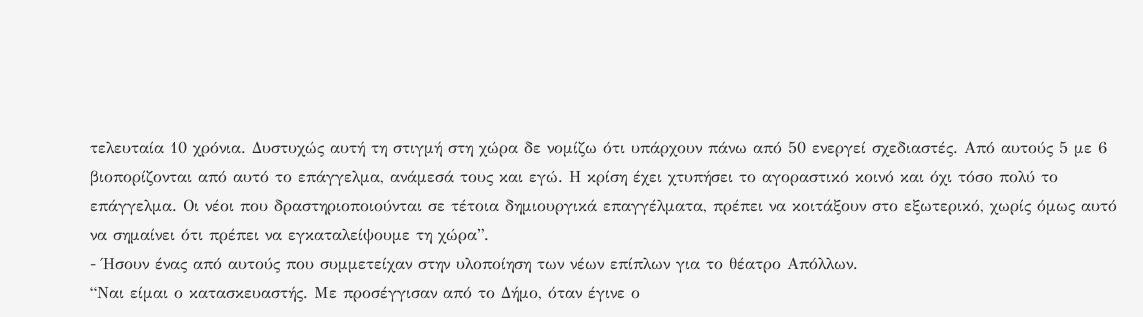τελευταία 10 χρόνια. Δυστυχώς αυτή τη στιγμή στη χώρα δε νομίζω ότι υπάρχουν πάνω από 50 ενεργεί σχεδιαστές. Από αυτούς 5 με 6 βιοπορίζονται από αυτό το επάγγελμα, ανάμεσά τους και εγώ. Η κρίση έχει χτυπήσει το αγοραστικό κοινό και όχι τόσο πολύ το επάγγελμα. Οι νέοι που δραστηριοποιούνται σε τέτοια δημιουργικά επαγγέλματα, πρέπει να κοιτάξουν στο εξωτερικό, χωρίς όμως αυτό να σημαίνει ότι πρέπει να εγκαταλείψουμε τη χώρα”.
- Ήσουν ένας από αυτούς που συμμετείχαν στην υλοποίηση των νέων επίπλων για το θέατρο Απόλλων.
“Ναι είμαι ο κατασκευαστής. Με προσέγγισαν από το Δήμο, όταν έγινε ο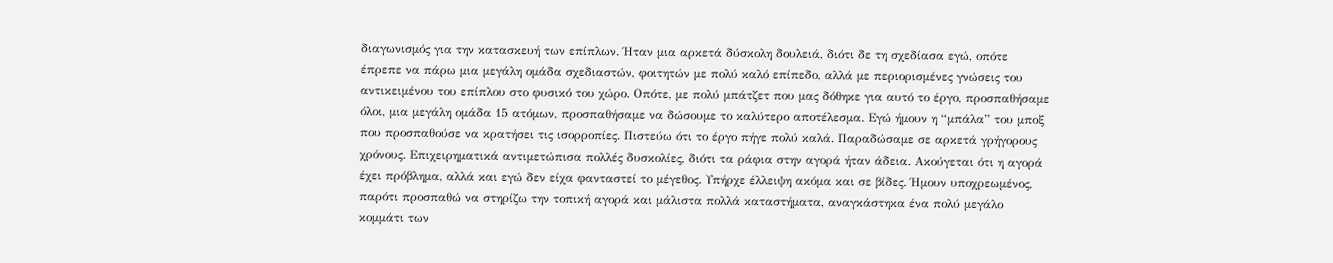διαγωνισμός για την κατασκευή των επίπλων. Ήταν μια αρκετά δύσκολη δουλειά, διότι δε τη σχεδίασα εγώ, οπότε έπρεπε να πάρω μια μεγάλη ομάδα σχεδιαστών, φοιτητών με πολύ καλό επίπεδο, αλλά με περιορισμένες γνώσεις του αντικειμένου του επίπλου στο φυσικό του χώρο. Οπότε, με πολύ μπάτζετ που μας δόθηκε για αυτό το έργο, προσπαθήσαμε όλοι, μια μεγάλη ομάδα 15 ατόμων, προσπαθήσαμε να δώσουμε το καλύτερο αποτέλεσμα. Εγώ ήμουν η “μπάλα” του μποξ που προσπαθούσε να κρατήσει τις ισορροπίες. Πιστεύω ότι το έργο πήγε πολύ καλά. Παραδώσαμε σε αρκετά γρήγορους χρόνους. Επιχειρηματικά αντιμετώπισα πολλές δυσκολίες, διότι τα ράφια στην αγορά ήταν άδεια. Ακούγεται ότι η αγορά έχει πρόβλημα, αλλά και εγώ δεν είχα φανταστεί το μέγεθος. Υπήρχε έλλειψη ακόμα και σε βίδες. Ήμουν υποχρεωμένος, παρότι προσπαθώ να στηρίζω την τοπική αγορά και μάλιστα πολλά καταστήματα, αναγκάστηκα ένα πολύ μεγάλο κομμάτι των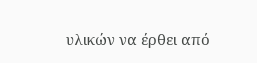υλικών να έρθει από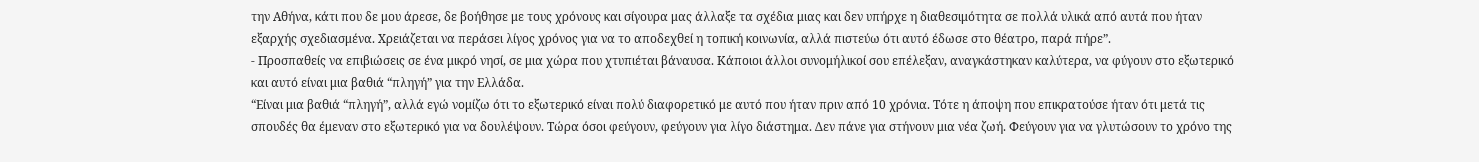την Αθήνα, κάτι που δε μου άρεσε, δε βοήθησε με τους χρόνους και σίγουρα μας άλλαξε τα σχέδια μιας και δεν υπήρχε η διαθεσιμότητα σε πολλά υλικά από αυτά που ήταν εξαρχής σχεδιασμένα. Χρειάζεται να περάσει λίγος χρόνος για να το αποδεχθεί η τοπική κοινωνία, αλλά πιστεύω ότι αυτό έδωσε στο θέατρο, παρά πήρε”.
- Προσπαθείς να επιβιώσεις σε ένα μικρό νησί, σε μια χώρα που χτυπιέται βάναυσα. Κάποιοι άλλοι συνομήλικοί σου επέλεξαν, αναγκάστηκαν καλύτερα, να φύγουν στο εξωτερικό και αυτό είναι μια βαθιά “πληγή” για την Ελλάδα.
“Είναι μια βαθιά “πληγή”, αλλά εγώ νομίζω ότι το εξωτερικό είναι πολύ διαφορετικό με αυτό που ήταν πριν από 10 χρόνια. Τότε η άποψη που επικρατούσε ήταν ότι μετά τις σπουδές θα έμεναν στο εξωτερικό για να δουλέψουν. Τώρα όσοι φεύγουν, φεύγουν για λίγο διάστημα. Δεν πάνε για στήνουν μια νέα ζωή. Φεύγουν για να γλυτώσουν το χρόνο της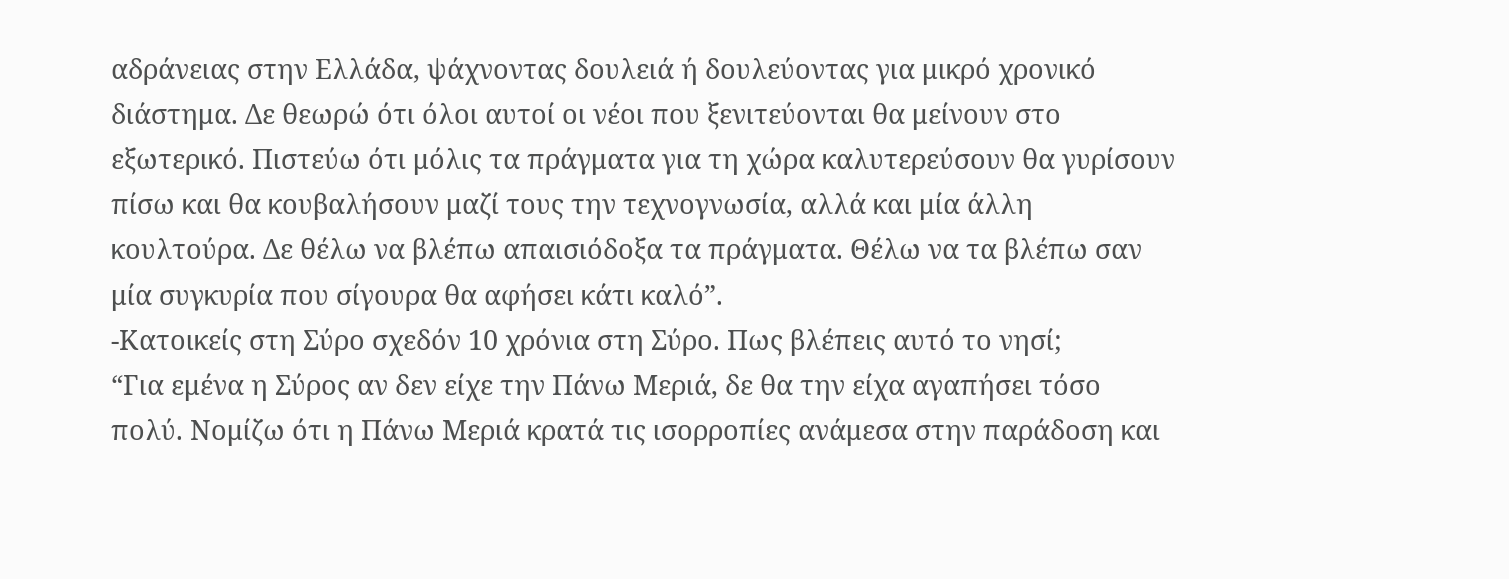αδράνειας στην Ελλάδα, ψάχνοντας δουλειά ή δουλεύοντας για μικρό χρονικό διάστημα. Δε θεωρώ ότι όλοι αυτοί οι νέοι που ξενιτεύονται θα μείνουν στο εξωτερικό. Πιστεύω ότι μόλις τα πράγματα για τη χώρα καλυτερεύσουν θα γυρίσουν πίσω και θα κουβαλήσουν μαζί τους την τεχνογνωσία, αλλά και μία άλλη κουλτούρα. Δε θέλω να βλέπω απαισιόδοξα τα πράγματα. Θέλω να τα βλέπω σαν μία συγκυρία που σίγουρα θα αφήσει κάτι καλό”.
-Κατοικείς στη Σύρο σχεδόν 10 χρόνια στη Σύρο. Πως βλέπεις αυτό το νησί;
“Για εμένα η Σύρος αν δεν είχε την Πάνω Μεριά, δε θα την είχα αγαπήσει τόσο πολύ. Νομίζω ότι η Πάνω Μεριά κρατά τις ισορροπίες ανάμεσα στην παράδοση και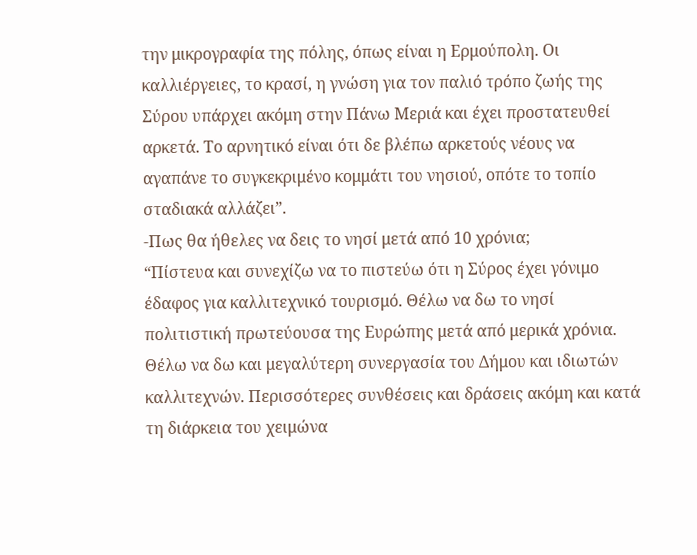την μικρογραφία της πόλης, όπως είναι η Ερμούπολη. Οι καλλιέργειες, το κρασί, η γνώση για τον παλιό τρόπο ζωής της Σύρου υπάρχει ακόμη στην Πάνω Μεριά και έχει προστατευθεί αρκετά. Το αρνητικό είναι ότι δε βλέπω αρκετούς νέους να αγαπάνε το συγκεκριμένο κομμάτι του νησιού, οπότε το τοπίο σταδιακά αλλάζει”.
-Πως θα ήθελες να δεις το νησί μετά από 10 χρόνια;
“Πίστευα και συνεχίζω να το πιστεύω ότι η Σύρος έχει γόνιμο έδαφος για καλλιτεχνικό τουρισμό. Θέλω να δω το νησί πολιτιστική πρωτεύουσα της Ευρώπης μετά από μερικά χρόνια. Θέλω να δω και μεγαλύτερη συνεργασία του Δήμου και ιδιωτών καλλιτεχνών. Περισσότερες συνθέσεις και δράσεις ακόμη και κατά τη διάρκεια του χειμώνα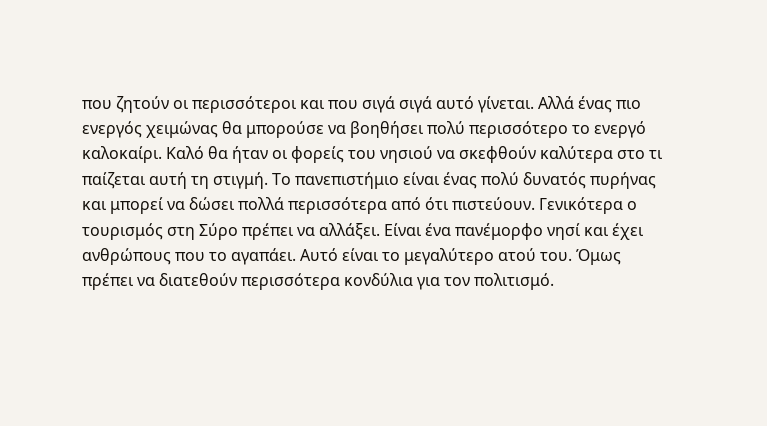που ζητούν οι περισσότεροι και που σιγά σιγά αυτό γίνεται. Αλλά ένας πιο ενεργός χειμώνας θα μπορούσε να βοηθήσει πολύ περισσότερο το ενεργό καλοκαίρι. Καλό θα ήταν οι φορείς του νησιού να σκεφθούν καλύτερα στο τι παίζεται αυτή τη στιγμή. Το πανεπιστήμιο είναι ένας πολύ δυνατός πυρήνας και μπορεί να δώσει πολλά περισσότερα από ότι πιστεύουν. Γενικότερα ο τουρισμός στη Σύρο πρέπει να αλλάξει. Είναι ένα πανέμορφο νησί και έχει ανθρώπους που το αγαπάει. Αυτό είναι το μεγαλύτερο ατού του. Όμως πρέπει να διατεθούν περισσότερα κονδύλια για τον πολιτισμό.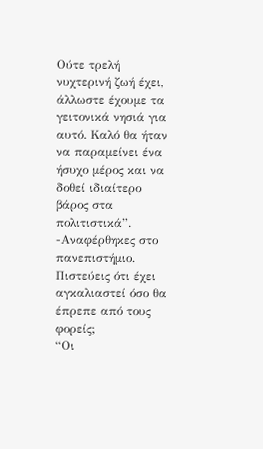Ούτε τρελή νυχτερινή ζωή έχει, άλλωστε έχουμε τα γειτονικά νησιά για αυτό. Καλό θα ήταν να παραμείνει ένα ήσυχο μέρος και να δοθεί ιδιαίτερο βάρος στα πολιτιστικά”.
-Αναφέρθηκες στο πανεπιστήμιο. Πιστεύεις ότι έχει αγκαλιαστεί όσο θα έπρεπε από τους φορείς;
“Οι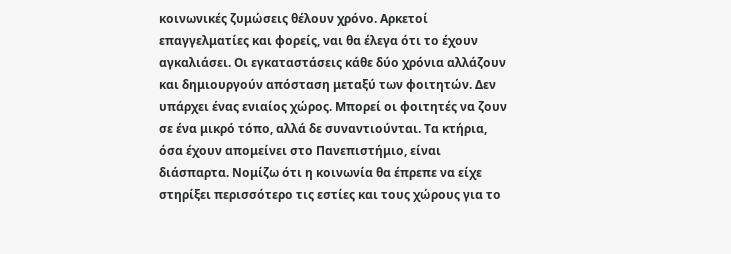κοινωνικές ζυμώσεις θέλουν χρόνο. Αρκετοί επαγγελματίες και φορείς, ναι θα έλεγα ότι το έχουν αγκαλιάσει. Οι εγκαταστάσεις κάθε δύο χρόνια αλλάζουν και δημιουργούν απόσταση μεταξύ των φοιτητών. Δεν υπάρχει ένας ενιαίος χώρος. Μπορεί οι φοιτητές να ζουν σε ένα μικρό τόπο, αλλά δε συναντιούνται. Τα κτήρια, όσα έχουν απομείνει στο Πανεπιστήμιο, είναι διάσπαρτα. Νομίζω ότι η κοινωνία θα έπρεπε να είχε στηρίξει περισσότερο τις εστίες και τους χώρους για το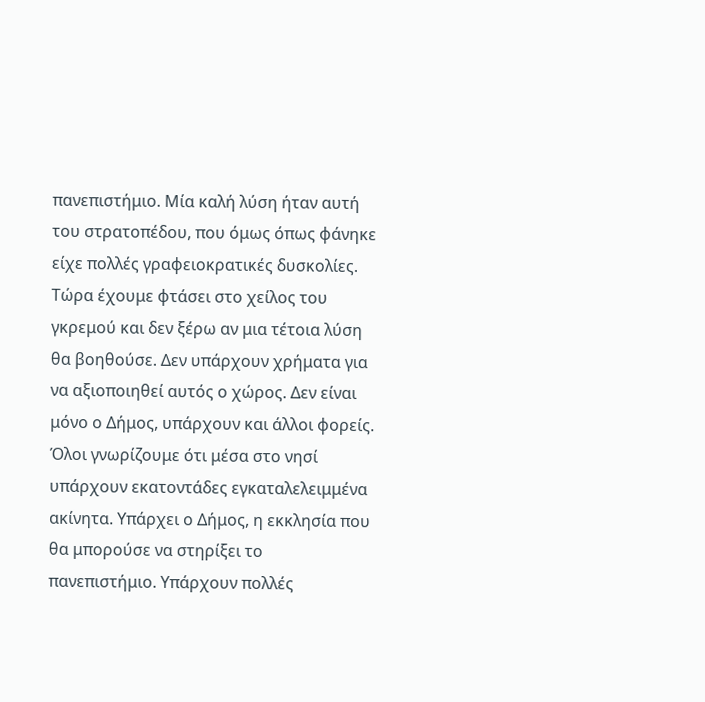πανεπιστήμιο. Μία καλή λύση ήταν αυτή του στρατοπέδου, που όμως όπως φάνηκε είχε πολλές γραφειοκρατικές δυσκολίες. Τώρα έχουμε φτάσει στο χείλος του γκρεμού και δεν ξέρω αν μια τέτοια λύση θα βοηθούσε. Δεν υπάρχουν χρήματα για να αξιοποιηθεί αυτός ο χώρος. Δεν είναι μόνο ο Δήμος, υπάρχουν και άλλοι φορείς. Όλοι γνωρίζουμε ότι μέσα στο νησί υπάρχουν εκατοντάδες εγκαταλελειμμένα ακίνητα. Υπάρχει ο Δήμος, η εκκλησία που θα μπορούσε να στηρίξει το πανεπιστήμιο. Υπάρχουν πολλές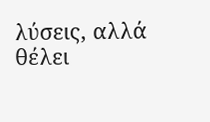λύσεις, αλλά θέλει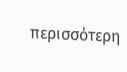περισσότερη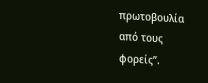πρωτοβουλία από τους φορείς”.